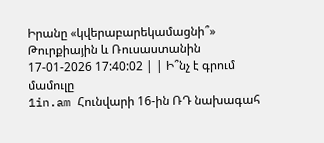Իրանը «կվերաբարեկամացնի՞» Թուրքիային և Ռուսաստանին
17-01-2026 17:40:02 | | Ի՞նչ է գրում մամուլը
1in.am Հունվարի 16-ին ՌԴ նախագահ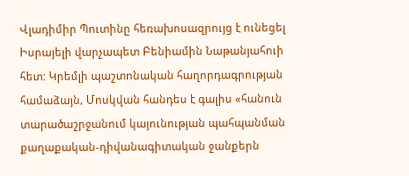Վլադիմիր Պուտինը հեռախոսազրույց է ունեցել Իսրայելի վարչապետ Բենիամին Նաթանյահուի հետ: Կրեմլի պաշտոնական հաղորդագրության համաձայն, Մոսկվան հանդես է գալիս «հանուն տարածաշրջանում կայունության պահպանման քաղաքական-դիվանագիտական ջանքերն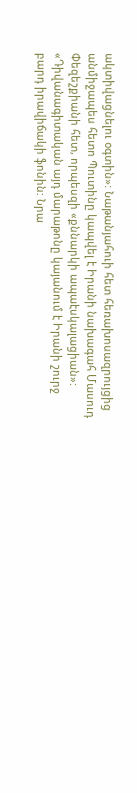ակտիվացնելու օգտին»: Նաթանյահուի հետ հեռախոսազրույցից անմիջապես հետո Պուտինը կապվել է Իրանի նախագահ Մասուդ Փեզեշքիանի հետ, որպեսզի «քննարկի ապաէսկալացիան»:
«Դիվանագիտական այդ մարաթոնը կայանում է Իրանի շուրջ բարդ իրավիճակի ֆոնին: Նրա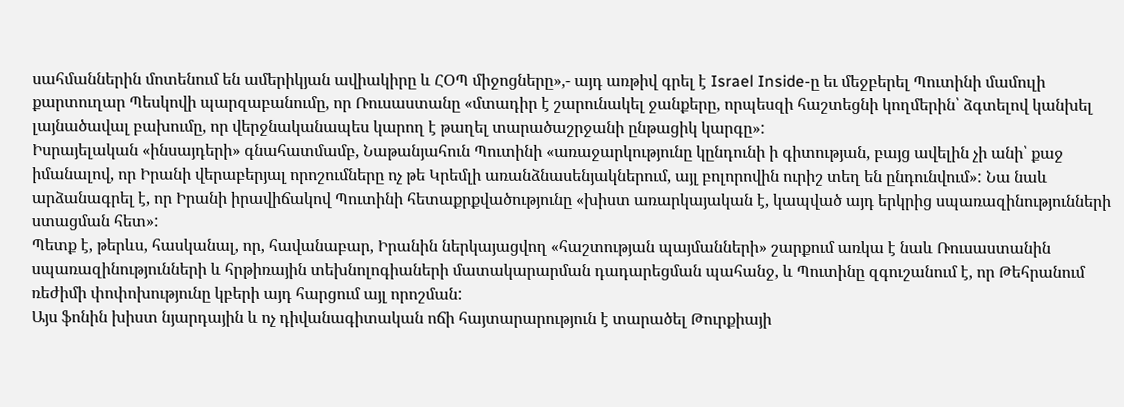սահմաններին մոտենում են ամերիկյան ավիակիրը և ՀՕՊ միջոցները»,- այդ առթիվ գրել է Israel Inside-ը եւ մեջբերել Պուտինի մամուլի քարտուղար Պեսկովի պարզաբանումը, որ Ռուսաստանը «մտադիր է շարունակել ջանքերը, որպեսզի հաշտեցնի կողմերին՝ ձգտելով կանխել լայնածավալ բախումը, որ վերջնականապես կարող է թաղել տարածաշրջանի ընթացիկ կարգը»:
Իսրայելական «ինսայդերի» գնահատմամբ, Նաթանյահուն Պուտինի «առաջարկությունը կընդունի ի գիտության, բայց ավելին չի անի՝ քաջ իմանալով, որ Իրանի վերաբերյալ որոշումները ոչ թե Կրեմլի առանձնասենյակներում, այլ բոլորովին ուրիշ տեղ են ընդունվում»: Նա նաև արձանագրել է, որ Իրանի իրավիճակով Պուտինի հետաքրքվածությունը «խիստ առարկայական է, կապված այդ երկրից սպառազինությունների ստացման հետ»:
Պետք է, թերևս, հասկանալ, որ, հավանաբար, Իրանին ներկայացվող «հաշտության պայմանների» շարքում առկա է նաև Ռուսաստանին սպառազինությունների և հրթիռային տեխնոլոգիաների մատակարարման դադարեցման պահանջ, և Պուտինը զգուշանում է, որ Թեհրանում ռեժիմի փոփոխությունը կբերի այդ հարցում այլ որոշման:
Այս ֆոնին խիստ նյարդային և ոչ դիվանագիտական ոճի հայտարարություն է տարածել Թուրքիայի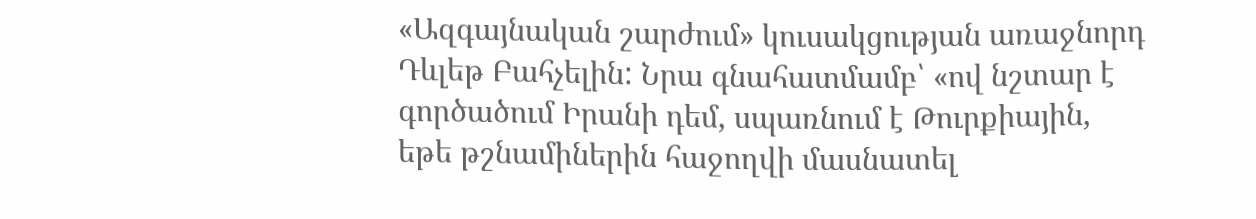«Ազգայնական շարժում» կուսակցության առաջնորդ Դևլեթ Բահչելին: Նրա գնահատմամբ՝ «ով նշտար է գործածում Իրանի դեմ, սպառնում է Թուրքիային, եթե թշնամիներին հաջողվի մասնատել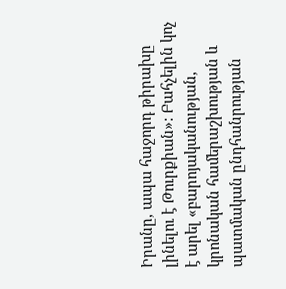Իրանը, ապա հաջորդ թիրախը լինելու է Թուրքիան»: Բահչելին կոչ է արել «բարոյականության, կրոնական համերաշխության և պատմական ընդհանրության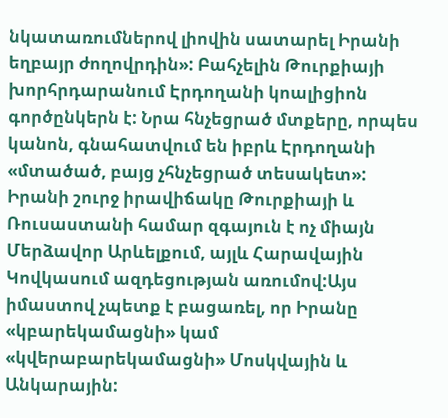նկատառումներով լիովին սատարել Իրանի եղբայր ժողովրդին»: Բահչելին Թուրքիայի խորհրդարանում Էրդողանի կոալիցիոն գործընկերն է: Նրա հնչեցրած մտքերը, որպես կանոն, գնահատվում են իբրև Էրդողանի «մտածած, բայց չհնչեցրած տեսակետ»:
Իրանի շուրջ իրավիճակը Թուրքիայի և Ռուսաստանի համար զգայուն է ոչ միայն Մերձավոր Արևելքում, այլև Հարավային Կովկասում ազդեցության առումով:Այս իմաստով չպետք է բացառել, որ Իրանը «կբարեկամացնի» կամ «կվերաբարեկամացնի» Մոսկվային և Անկարային: